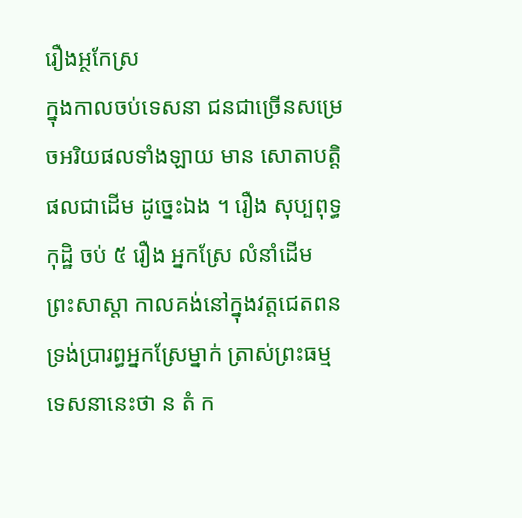រឿងអ្ថកែស្រ
ក្នុងកាលចប់ទេសនា ជនជាច្រើនសម្រេចអរិយផលទាំងឡាយ មាន សោតាបត្តិផលជាដើម ដូច្នេះឯង ។ រឿង សុប្បពុទ្ធកុដ្ឋិ ចប់ ៥ រឿង អ្នកស្រែ លំនាំដើម ព្រះសាស្តា កាលគង់នៅក្នុងវត្តជេតពន ទ្រង់ប្រារព្ធអ្នកស្រែម្នាក់ ត្រាស់ព្រះធម្មទេសនានេះថា ន តំ ក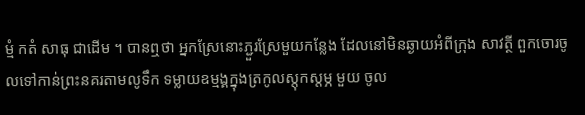ម្មំ កតំ សាធុ ជាដើម ។ បានឮថា អ្នកស្រែនោះភ្ជួរស្រែមួយកន្លែង ដែលនៅមិនឆ្ងាយអំពីក្រុង សាវត្ថី ពួកចោរចូលទៅកាន់ព្រះនគរតាមលូទឹក ទម្លាយឧម្មង្គក្នុងត្រកូលស្តុកស្តម្ភ មួយ ចូល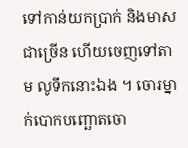ទៅកាន់យកប្រាក់ និងមាសជាច្រើន ហើយចេញទៅតាម លូទឹកនោះឯង ។ ចោរម្នាក់បោកបញ្ឆោតចោ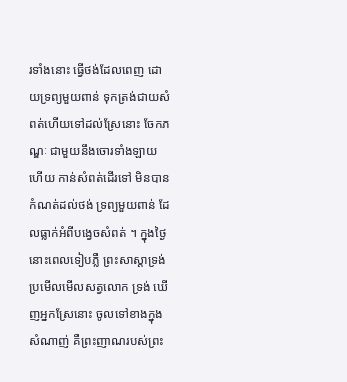រទាំងនោះ ធ្វើថង់ដែលពេញ ដោយទ្រព្យមួយពាន់ ទុកត្រង់ជាយសំពត់ហើយទៅដល់ស្រែនោះ ចែកភណ្ឌៈ ជាមួយនឹងចោរទាំងឡាយហើយ កាន់សំពត់ដើរទៅ មិនបានកំណត់ដល់ថង់ ទ្រព្យមួយពាន់ ដែលធ្លាក់អំពីបង្វេចសំពត់ ។ ក្នុងថ្ងៃនោះពេលទៀបភ្លឺ ព្រះសាស្តាទ្រង់ប្រមើលមើលសត្វលោក ទ្រង់ ឃើញអ្នកស្រែនោះ ចូលទៅខាងក្នុងសំណាញ់ គឺព្រះញាណរបស់ព្រះ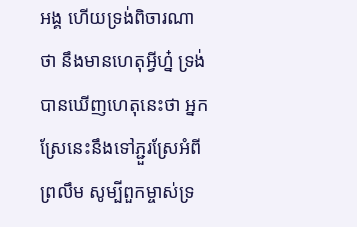អង្គ ហើយទ្រង់ពិចារណាថា នឹងមានហេតុអ្វីហ្ន៎ ទ្រង់បានឃើញហេតុនេះថា អ្នក ស្រែនេះនឹងទៅភ្ជួរស្រែអំពីព្រលឹម សូម្បីពួកម្ចាស់ទ្រ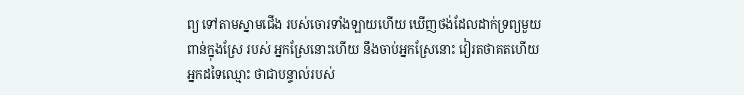ព្យ ទៅតាមស្នាមជើង របស់ចោរទាំងឡាយហើយ ឃើញថង់ដែលដាក់ទ្រព្យមួយពាន់ក្នុងស្រែ របស់ អ្នកស្រែនោះហើយ នឹងចាប់អ្នកស្រែនោះ វៀរតថាគតហើយ អ្នកដទៃឈ្មោះ ថាជាបន្ទាល់របស់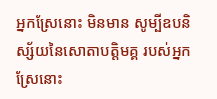អ្នកស្រែនោះ មិនមាន សូម្បីឧបនិស្ស័យនៃសោតាបត្តិមគ្គ របស់អ្នកស្រែនោះ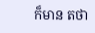ក៏មាន តថា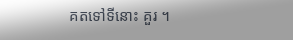គតទៅទីនោះ គួរ ។